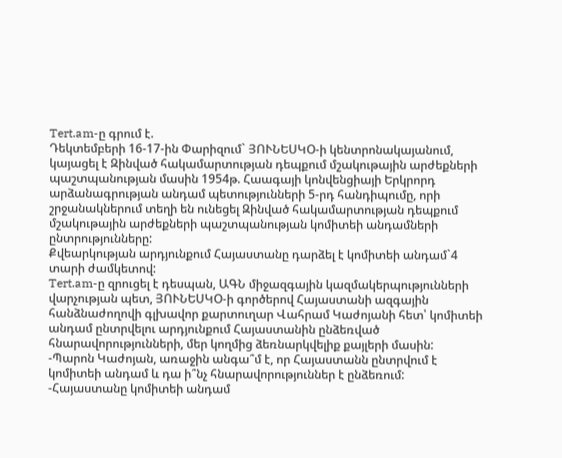Tert.am-ը գրում է.
Դեկտեմբերի 16-17-ին Փարիզում` ՅՈՒՆԵՍԿՕ-ի կենտրոնակայանում, կայացել է Զինված հակամարտության դեպքում մշակութային արժեքների պաշտպանության մասին 1954թ. Հաագայի կոնվենցիայի Երկրորդ արձանագրության անդամ պետությունների 5-րդ հանդիպումը, որի շրջանակներում տեղի են ունեցել Զինված հակամարտության դեպքում մշակութային արժեքների պաշտպանության կոմիտեի անդամների ընտրությունները:
Քվեարկության արդյունքում Հայաստանը դարձել է կոմիտեի անդամ`4 տարի ժամկետով:
Tert.am-ը զրուցել է դեսպան, ԱԳՆ միջազգային կազմակերպությունների վարչության պետ, ՅՈՒՆԵՍԿՕ-ի գործերով Հայաստանի ազգային հանձնաժողովի գլխավոր քարտուղար Վահրամ Կաժոյանի հետ՝ կոմիտեի անդամ ընտրվելու արդյունքում Հայաստանին ընձեռված հնարավորությունների, մեր կողմից ձեռնարկվելիք քայլերի մասին:
-Պարոն Կաժոյան, առաջին անգա՞մ է, որ Հայաստանն ընտրվում է կոմիտեի անդամ և դա ի՞նչ հնարավորություններ է ընձեռում:
-Հայաստանը կոմիտեի անդամ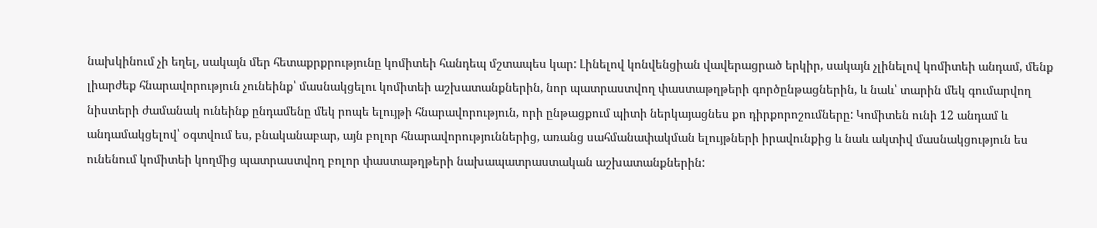նախկինում չի եղել, սակայն մեր հետաքրքրությունը կոմիտեի հանդեպ մշտապես կար: Լինելով կոնվենցիան վավերացրած երկիր, սակայն չլինելով կոմիտեի անդամ, մենք լիարժեք հնարավորություն չունեինք՝ մասնակցելու կոմիտեի աշխատանքներին, նոր պատրաստվող փաստաթղթերի գործընթացներին, և նաև՝ տարին մեկ գումարվող նիստերի ժամանակ ունեինք ընդամենը մեկ րոպե ելույթի հնարավորություն, որի ընթացքում պիտի ներկայացնես քո դիրքորոշումները: Կոմիտեն ունի 12 անդամ և անդամակցելով՝ օգտվում ես, բնականաբար, այն բոլոր հնարավորություններից, առանց սահմանափակման ելույթների իրավունքից և նաև ակտիվ մասնակցություն ես ունենում կոմիտեի կողմից պատրաստվող բոլոր փաստաթղթերի նախապատրաստական աշխատանքներին: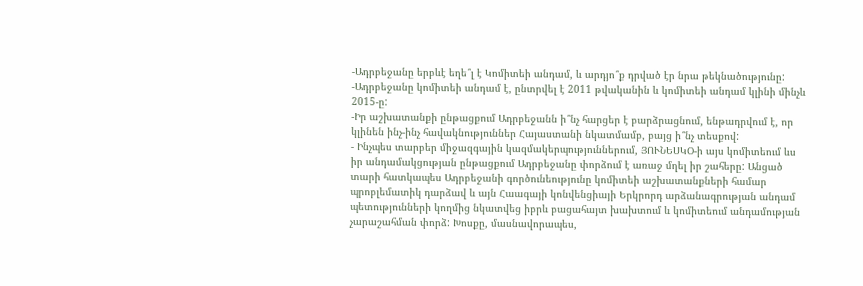-Ադրբեջանը երբևէ եղե՞լ է Կոմիտեի անդամ, և արդյո՞ք դրված էր նրա թեկնածությունը:
-Ադրբեջանը կոմիտեի անդամ է, ընտրվել է 2011 թվականին և կոմիտեի անդամ կլինի մինչև 2015-ը:
-Իր աշխատանքի ընթացքում Ադրբեջանն ի՞նչ հարցեր է բարձրացնում, ենթադրվում է, որ կլինեն ինչ-ինչ հավակնություններ Հայաստանի նկատմամբ, բայց ի՞նչ տեսքով:
- Ինչպես տարբեր միջազգային կազմակերպություններում, ՅՈՒՆԵՍԿՕ-ի այս կոմիտեում ևս իր անդամակցության ընթացքում Ադրբեջանը փորձում է առաջ մղել իր շահերը: Անցած տարի հատկապես Ադրբեջանի գործունեությունը կոմիտեի աշխատանքների համար պրոբլեմատիկ դարձավ և այն Հաագայի կոնվենցիայի Երկրորդ արձանագրության անդամ պետությունների կողմից նկատվեց իբրև բացահայտ խախտում և կոմիտեում անդամության չարաշահման փորձ: Խոսքը, մասնավորապես,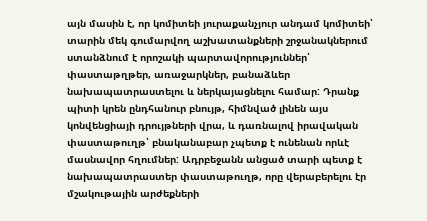այն մասին է, որ կոմիտեի յուրաքանչյուր անդամ կոմիտեի՝ տարին մեկ գումարվող աշխատանքների շրջանակներում ստանձնում է որոշակի պարտավորություններ՝ փաստաթղթեր, առաջարկներ, բանաձևեր նախապատրաստելու և ներկայացնելու համար: Դրանք պիտի կրեն ընդհանուր բնույթ, հիմնված լինեն այս կոնվենցիայի դրույթների վրա, և դառնալով իրավական փաստաթուղթ՝ բնականաբար չպետք է ունենան որևէ մասնավոր հղումներ: Ադրբեջանն անցած տարի պետք է նախապատրաստեր փաստաթուղթ, որը վերաբերելու էր մշակութային արժեքների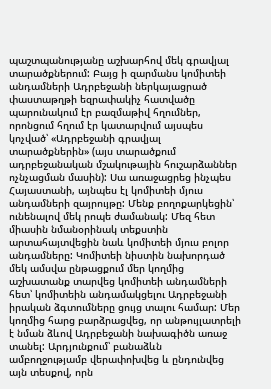պաշտպանությանը աշխարհով մեկ գրավյալ տարածքներում: Բայց ի զարմանս կոմիտեի անդամների Ադրբեջանի ներկայացրած փաստաթղթի եզրափակիչ հատվածը պարունակում էր բազմաթիվ հղումներ, որոնցում հղում էր կատարվում այսպես կոչված՝ «Ադրբեջանի գրավյալ տարածքներին» (այս տարածքում ադրբեջանական մշակութային հուշարձաններ ոչնչացման մասին): Սա առաջացրեց ինչպես Հայաստանի, այնպես էլ կոմիտեի մյուս անդամների զայրույթը: Մենք բողոքարկեցին՝ ունենալով մեկ րոպե ժամանակ: Մեզ հետ միասին նմանօրինակ տեքստին արտահայտվեցին նաև կոմիտեի մյուս բոլոր անդամները: Կոմիտեի նիստին նախորդած մեկ ամսվա ընթացքում մեր կողմից աշխատանք տարվեց կոմիտեի անդամների հետ՝ կոմիտեին անդամակցելու Ադրբեջանի իրական ձգտումները ցույց տալու համար: Մեր կողմից հարց բարձրացվեց, որ անթույլատրելի է նման ձևով Ադրբեջանի նախագիծն առաջ տանել: Արդյունքում՝ բանաձևն ամբողջությամբ վերափոխվեց և ընդունվեց այն տեսքով, որն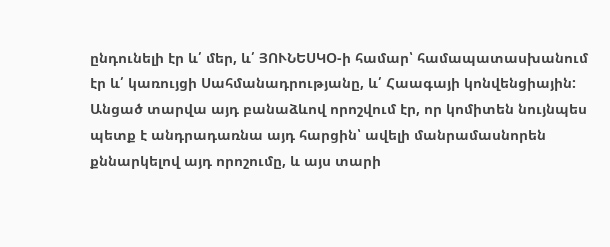ընդունելի էր և՛ մեր, և՛ ՅՈՒՆԵՍԿՕ-ի համար՝ համապատասխանում էր և՛ կառույցի Սահմանադրությանը, և՛ Հաագայի կոնվենցիային:
Անցած տարվա այդ բանաձևով որոշվում էր, որ կոմիտեն նույնպես պետք է անդրադառնա այդ հարցին՝ ավելի մանրամասնորեն քննարկելով այդ որոշումը, և այս տարի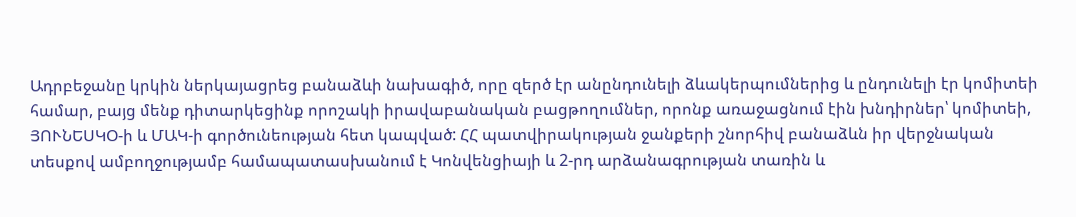Ադրբեջանը կրկին ներկայացրեց բանաձևի նախագիծ, որը զերծ էր անընդունելի ձևակերպումներից և ընդունելի էր կոմիտեի համար, բայց մենք դիտարկեցինք որոշակի իրավաբանական բացթողումներ, որոնք առաջացնում էին խնդիրներ՝ կոմիտեի, ՅՈՒՆԵՍԿՕ-ի և ՄԱԿ-ի գործունեության հետ կապված: ՀՀ պատվիրակության ջանքերի շնորհիվ բանաձևն իր վերջնական տեսքով ամբողջությամբ համապատասխանում է Կոնվենցիայի և 2-րդ արձանագրության տառին և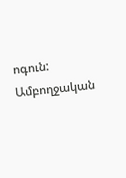ոգուն:
Ամբողջական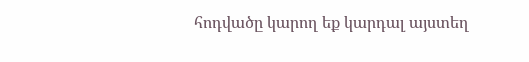հոդվածը կարող եք կարդալ այստեղ